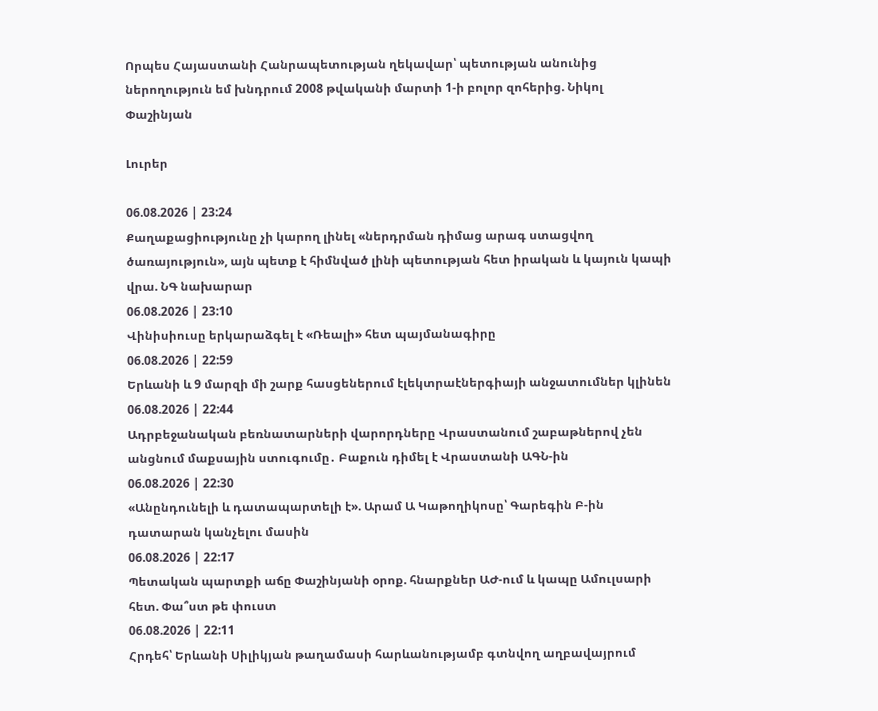Որպես Հայաստանի Հանրապետության ղեկավար՝ պետության անունից ներողություն եմ խնդրում 2008 թվականի մարտի 1-ի բոլոր զոհերից. Նիկոլ Փաշինյան

Լուրեր

06.08.2026 | 23:24
Քաղաքացիությունը չի կարող լինել «ներդրման դիմաց արագ ստացվող ծառայություն», այն պետք է հիմնված լինի պետության հետ իրական և կայուն կապի վրա. ՆԳ նախարար
06.08.2026 | 23:10
Վինիսիուսը երկարաձգել է «Ռեալի» հետ պայմանագիրը
06.08.2026 | 22:59
Երևանի և 9 մարզի մի շարք հասցեներում էլեկտրաէներգիայի անջատումներ կլինեն
06.08.2026 | 22:44
Ադրբեջանական բեռնատարների վարորդները Վրաստանում շաբաթներով չեն անցնում մաքսային ստուգումը․ Բաքուն դիմել է Վրաստանի ԱԳՆ-ին
06.08.2026 | 22:30
«Անընդունելի և դատապարտելի է». Արամ Ա Կաթողիկոսը՝ Գարեգին Բ-ին դատարան կանչելու մասին
06.08.2026 | 22:17
Պետական պարտքի աճը Փաշինյանի օրոք. հնարքներ ԱԺ-ում և կապը Ամուլսարի հետ. Փա՞ստ թե փուստ
06.08.2026 | 22:11
Հրդեհ՝ Երևանի Սիլիկյան թաղամասի հարևանությամբ գտնվող աղբավայրում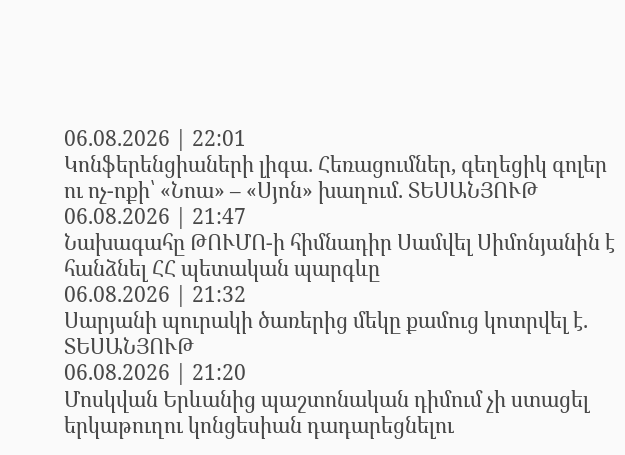06.08.2026 | 22:01
Կոնֆերենցիաների լիգա. Հեռացումներ, գեղեցիկ գոլեր ու ոչ-ոքի՝ «Նոա» – «Սյոն» խաղում. ՏԵՍԱՆՅՈՒԹ
06.08.2026 | 21:47
Նախագահը ԹՈՒՄՈ-ի հիմնադիր Սամվել Սիմոնյանին է հանձնել ՀՀ պետական պարգևը
06.08.2026 | 21:32
Սարյանի պուրակի ծառերից մեկը քամուց կոտրվել է. ՏԵՍԱՆՅՈՒԹ
06.08.2026 | 21:20
Մոսկվան Երևանից պաշտոնական դիմում չի ստացել երկաթուղու կոնցեսիան դադարեցնելու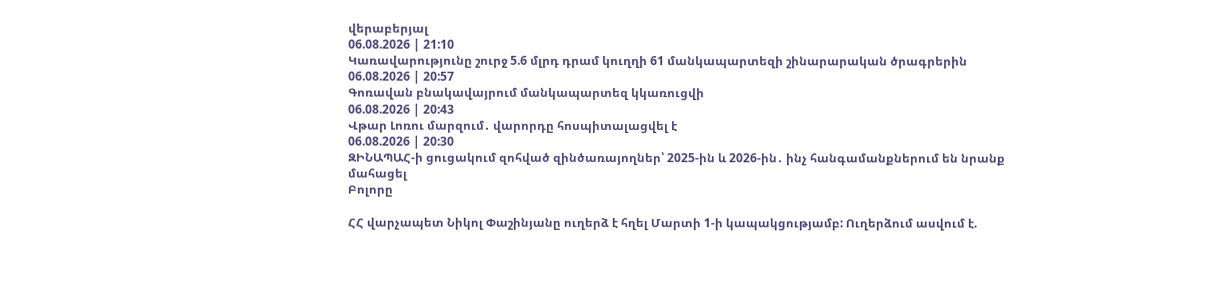վերաբերյալ
06.08.2026 | 21:10
Կառավարությունը շուրջ 5.6 մլրդ դրամ կուղղի 61 մանկապարտեզի շինարարական ծրագրերին
06.08.2026 | 20:57
Գոռավան բնակավայրում մանկապարտեզ կկառուցվի
06.08.2026 | 20:43
Վթար Լոռու մարզում․ վարորդը հոսպիտալացվել է
06.08.2026 | 20:30
ԶԻՆԱՊԱՀ-ի ցուցակում զոհված զինծառայողներ՝ 2025-ին և 2026-ին․ ինչ հանգամանքներում են նրանք մահացել
Բոլորը

ՀՀ վարչապետ Նիկոլ Փաշինյանը ուղերձ է հղել Մարտի 1-ի կապակցությամբ: Ուղերձում ասվում է.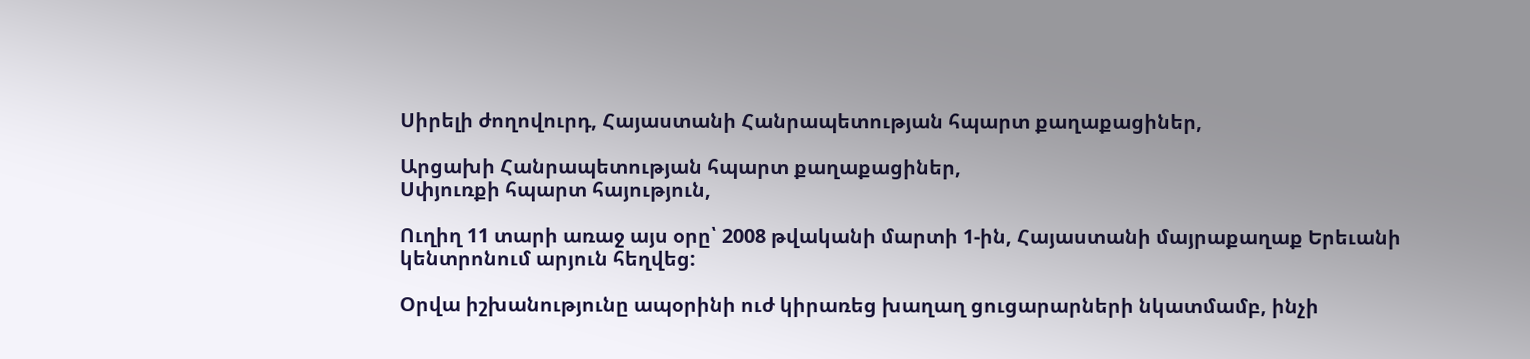Սիրելի ժողովուրդ, Հայաստանի Հանրապետության հպարտ քաղաքացիներ,

Արցախի Հանրապետության հպարտ քաղաքացիներ,
Սփյուռքի հպարտ հայություն,

Ուղիղ 11 տարի առաջ այս օրը՝ 2008 թվականի մարտի 1-ին, Հայաստանի մայրաքաղաք Երեւանի կենտրոնում արյուն հեղվեց:

Օրվա իշխանությունը ապօրինի ուժ կիրառեց խաղաղ ցուցարարների նկատմամբ, ինչի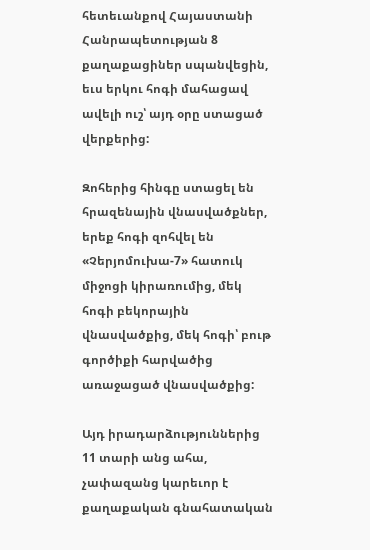հետեւանքով Հայաստանի Հանրապետության 8 քաղաքացիներ սպանվեցին, եւս երկու հոգի մահացավ ավելի ուշ՝ այդ օրը ստացած վերքերից:

Զոհերից հինգը ստացել են հրազենային վնասվածքներ, երեք հոգի զոհվել են «Չերյոմուխա-7» հատուկ միջոցի կիրառումից, մեկ հոգի բեկորային վնասվածքից, մեկ հոգի՝ բութ գործիքի հարվածից առաջացած վնասվածքից:

Այդ իրադարձություններից 11 տարի անց ահա, չափազանց կարեւոր է քաղաքական գնահատական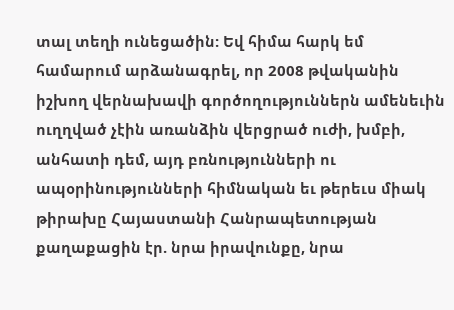տալ տեղի ունեցածին: Եվ հիմա հարկ եմ համարում արձանագրել, որ 2008 թվականին իշխող վերնախավի գործողություններն ամենեւին ուղղված չէին առանձին վերցրած ուժի, խմբի, անհատի դեմ, այդ բռնությունների ու ապօրինությունների հիմնական եւ թերեւս միակ թիրախը Հայաստանի Հանրապետության քաղաքացին էր. նրա իրավունքը, նրա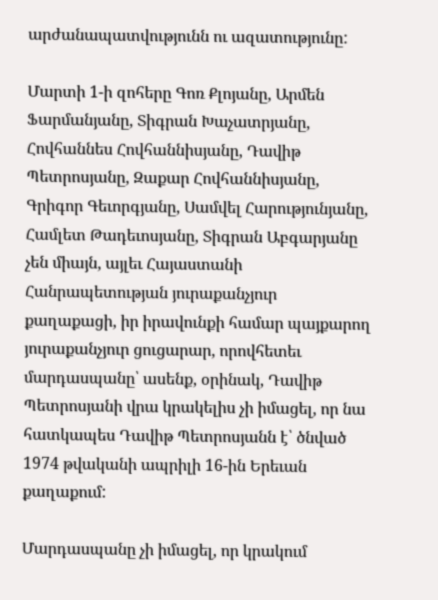արժանապատվությունն ու ազատությունը:

Մարտի 1-ի զոհերը Գոռ Քլոյանը, Արմեն Ֆարմանյանը, Տիգրան Խաչատրյանը, Հովհաննես Հովհաննիսյանը, Դավիթ Պետրոսյանը, Զաքար Հովհաննիսյանը, Գրիգոր Գեւորգյանը, Սամվել Հարությունյանը, Համլետ Թադեւոսյանը, Տիգրան Աբգարյանը չեն միայն, այլեւ Հայաստանի Հանրապետության յուրաքանչյուր քաղաքացի, իր իրավունքի համար պայքարող յուրաքանչյուր ցուցարար, որովհետեւ մարդասպանը՝ ասենք, օրինակ, Դավիթ Պետրոսյանի վրա կրակելիս չի իմացել, որ նա հատկապես Դավիթ Պետրոսյանն է՝ ծնված 1974 թվականի ապրիլի 16-ին Երեւան քաղաքում:

Մարդասպանը չի իմացել, որ կրակում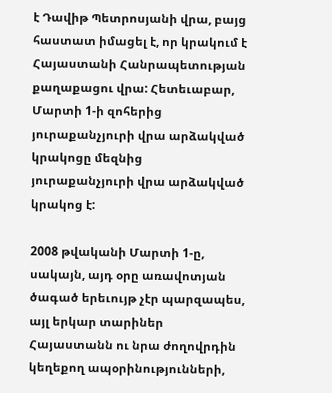է Դավիթ Պետրոսյանի վրա, բայց հաստատ իմացել է, որ կրակում է Հայաստանի Հանրապետության քաղաքացու վրա: Հետեւաբար, Մարտի 1-ի զոհերից յուրաքանչյուրի վրա արձակված կրակոցը մեզնից յուրաքանչյուրի վրա արձակված կրակոց է:

2008 թվականի Մարտի 1-ը, սակայն, այդ օրը առավոտյան ծագած երեւույթ չէր պարզապես, այլ երկար տարիներ Հայաստանն ու նրա ժողովրդին կեղեքող ապօրինությունների,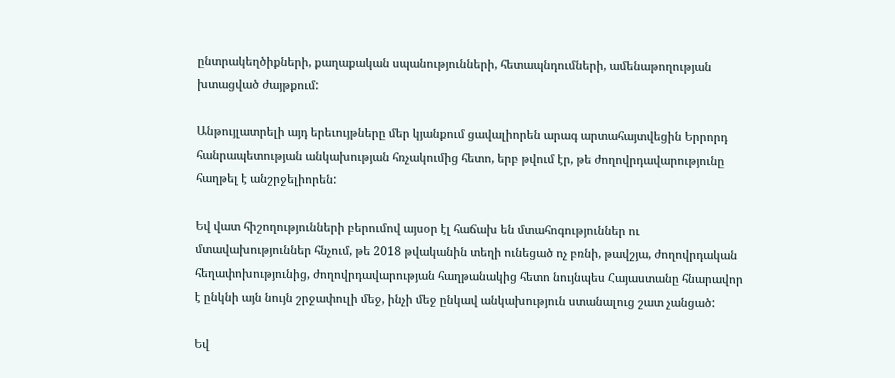ընտրակեղծիքների, քաղաքական սպանությունների, հետապնդումների, ամենաթողության խտացված ժայթքում:

Անթույլատրելի այդ երեւույթները մեր կյանքում ցավալիորեն արագ արտահայտվեցին Երրորդ հանրապետության անկախության հռչակումից հետո, երբ թվում էր, թե ժողովրդավարությունը հաղթել է անշրջելիորեն:

Եվ վատ հիշողությունների բերումով այսօր էլ հաճախ են մտահոգություններ ու մտավախություններ հնչում, թե 2018 թվականին տեղի ունեցած ոչ բռնի, թավշյա, ժողովրդական հեղափոխությունից, ժողովրդավարության հաղթանակից հետո նույնպես Հայաստանը հնարավոր է ընկնի այն նույն շրջափուլի մեջ, ինչի մեջ ընկավ անկախություն ստանալուց շատ չանցած:

Եվ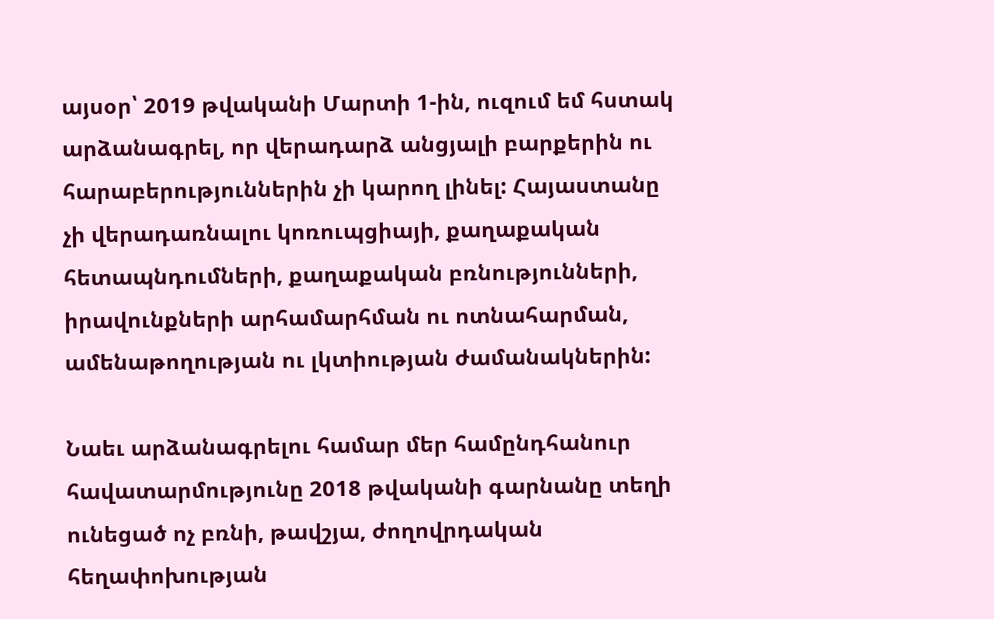այսօր՝ 2019 թվականի Մարտի 1-ին, ուզում եմ հստակ արձանագրել, որ վերադարձ անցյալի բարքերին ու հարաբերություններին չի կարող լինել: Հայաստանը չի վերադառնալու կոռուպցիայի, քաղաքական հետապնդումների, քաղաքական բռնությունների, իրավունքների արհամարհման ու ոտնահարման, ամենաթողության ու լկտիության ժամանակներին:

Նաեւ արձանագրելու համար մեր համընդհանուր հավատարմությունը 2018 թվականի գարնանը տեղի ունեցած ոչ բռնի, թավշյա, ժողովրդական հեղափոխության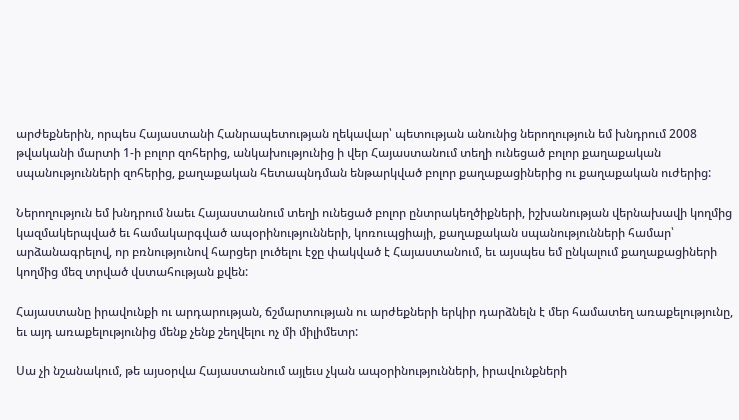արժեքներին, որպես Հայաստանի Հանրապետության ղեկավար՝ պետության անունից ներողություն եմ խնդրում 2008 թվականի մարտի 1-ի բոլոր զոհերից, անկախությունից ի վեր Հայաստանում տեղի ունեցած բոլոր քաղաքական սպանությունների զոհերից, քաղաքական հետապնդման ենթարկված բոլոր քաղաքացիներից ու քաղաքական ուժերից:

Ներողություն եմ խնդրում նաեւ Հայաստանում տեղի ունեցած բոլոր ընտրակեղծիքների, իշխանության վերնախավի կողմից կազմակերպված եւ համակարգված ապօրինությունների, կոռուպցիայի, քաղաքական սպանությունների համար՝ արձանագրելով, որ բռնությունով հարցեր լուծելու էջը փակված է Հայաստանում, եւ այսպես եմ ընկալում քաղաքացիների կողմից մեզ տրված վստահության քվեն:

Հայաստանը իրավունքի ու արդարության, ճշմարտության ու արժեքների երկիր դարձնելն է մեր համատեղ առաքելությունը, եւ այդ առաքելությունից մենք չենք շեղվելու ոչ մի միլիմետր:

Սա չի նշանակում, թե այսօրվա Հայաստանում այլեւս չկան ապօրինությունների, իրավունքների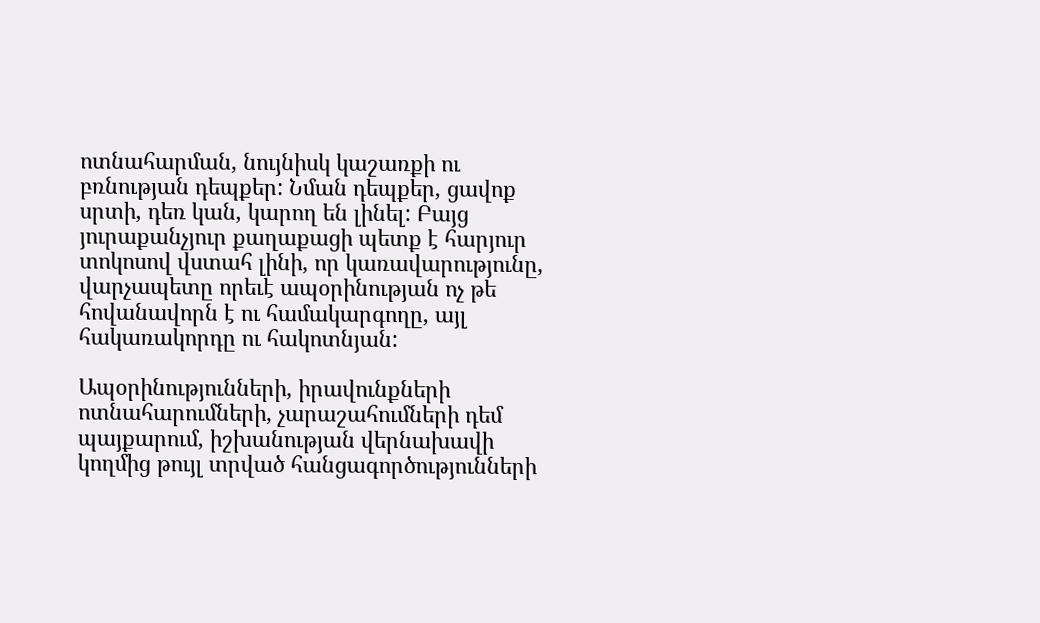ոտնահարման, նույնիսկ կաշառքի ու բռնության դեպքեր: Նման դեպքեր, ցավոք սրտի, դեռ կան, կարող են լինել: Բայց յուրաքանչյուր քաղաքացի պետք է հարյուր տոկոսով վստահ լինի, որ կառավարությունը, վարչապետը որեւէ ապօրինության ոչ թե հովանավորն է ու համակարգողը, այլ հակառակորդը ու հակոտնյան:

Ապօրինությունների, իրավունքների ոտնահարումների, չարաշահումների դեմ պայքարում, իշխանության վերնախավի կողմից թույլ տրված հանցագործությունների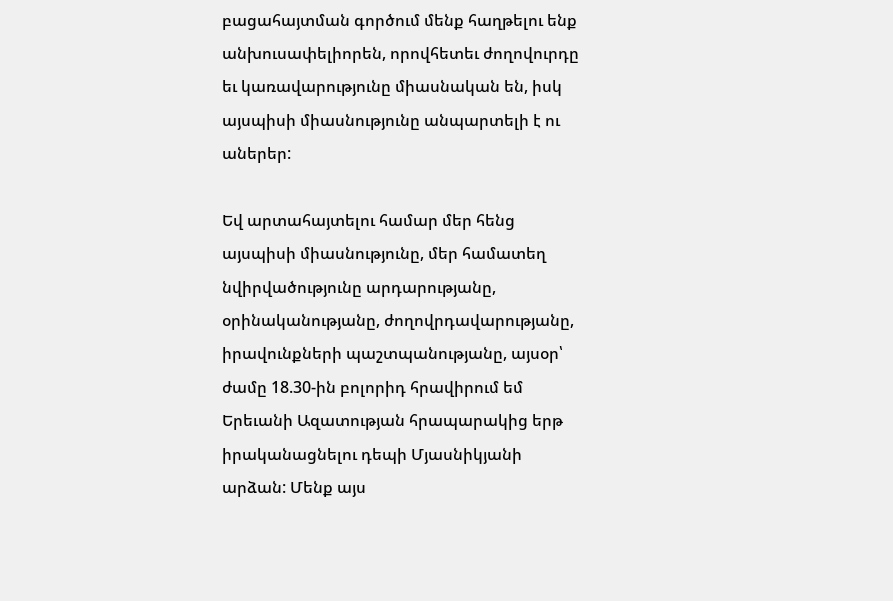բացահայտման գործում մենք հաղթելու ենք անխուսափելիորեն, որովհետեւ ժողովուրդը եւ կառավարությունը միասնական են, իսկ այսպիսի միասնությունը անպարտելի է ու աներեր:

Եվ արտահայտելու համար մեր հենց այսպիսի միասնությունը, մեր համատեղ նվիրվածությունը արդարությանը, օրինականությանը, ժողովրդավարությանը, իրավունքների պաշտպանությանը, այսօր՝ ժամը 18.30-ին բոլորիդ հրավիրում եմ Երեւանի Ազատության հրապարակից երթ իրականացնելու դեպի Մյասնիկյանի արձան: Մենք այս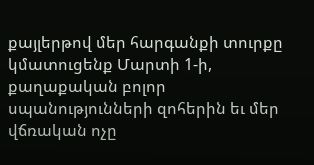քայլերթով մեր հարգանքի տուրքը կմատուցենք Մարտի 1-ի, քաղաքական բոլոր սպանությունների զոհերին եւ մեր վճռական ոչը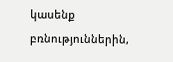կասենք բռնություններին,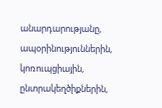անարդարությանը, ապօրինություններին, կոռուպցիային, ընտրակեղծիքներին,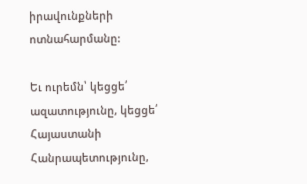իրավունքների ոտնահարմանը:

Եւ ուրեմն՝ կեցցե՛ ազատությունը, կեցցե՛ Հայաստանի Հանրապետությունը,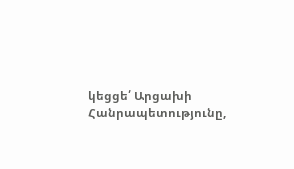կեցցե՛ Արցախի Հանրապետությունը,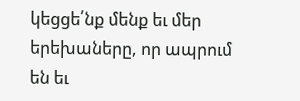կեցցե՛նք մենք եւ մեր երեխաները, որ ապրում են եւ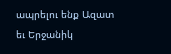ապրելու ենք Ազատ եւ Երջանիկ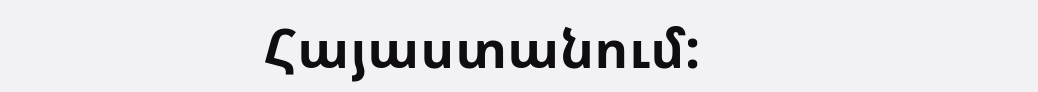Հայաստանում: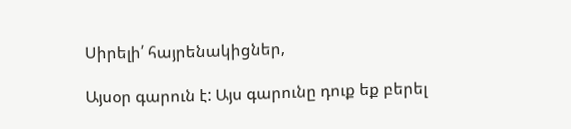Սիրելի՛ հայրենակիցներ,

Այսօր գարուն է: Այս գարունը դուք եք բերել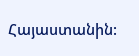Հայաստանին: